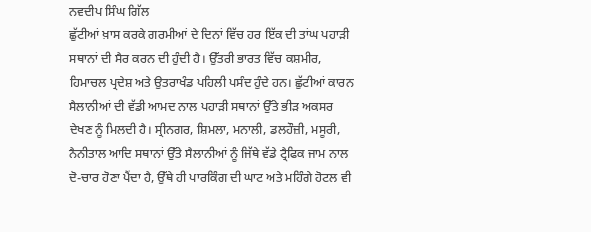ਨਵਦੀਪ ਸਿੰਘ ਗਿੱਲ
ਛੁੱਟੀਆਂ ਖ਼ਾਸ ਕਰਕੇ ਗਰਮੀਆਂ ਦੇ ਦਿਨਾਂ ਵਿੱਚ ਹਰ ਇੱਕ ਦੀ ਤਾਂਘ ਪਹਾੜੀ ਸਥਾਨਾਂ ਦੀ ਸੈਰ ਕਰਨ ਦੀ ਹੁੰਦੀ ਹੈ। ਉੱਤਰੀ ਭਾਰਤ ਵਿੱਚ ਕਸ਼ਮੀਰ, ਹਿਮਾਚਲ ਪ੍ਰਦੇਸ਼ ਅਤੇ ਉਤਰਾਖੰਡ ਪਹਿਲੀ ਪਸੰਦ ਹੁੰਦੇ ਹਨ। ਛੁੱਟੀਆਂ ਕਾਰਨ ਸੈਲਾਨੀਆਂ ਦੀ ਵੱਡੀ ਆਮਦ ਨਾਲ ਪਹਾੜੀ ਸਥਾਨਾਂ ਉੱਤੇ ਭੀੜ ਅਕਸਰ ਦੇਖਣ ਨੂੰ ਮਿਲਦੀ ਹੈ। ਸ੍ਰੀਨਗਰ, ਸ਼ਿਮਲਾ, ਮਨਾਲੀ, ਡਲਹੌਜ਼ੀ, ਮਸੂਰੀ, ਨੈਨੀਤਾਲ ਆਦਿ ਸਥਾਨਾਂ ਉੱਤੇ ਸੈਲਾਨੀਆਂ ਨੂੰ ਜਿੱਥੇ ਵੱਡੇ ਟ੍ਰੈਫਿਕ ਜਾਮ ਨਾਲ ਦੋ-ਚਾਰ ਹੋਣਾ ਪੈਂਦਾ ਹੈ, ਉੱਥੇ ਹੀ ਪਾਰਕਿੰਗ ਦੀ ਘਾਟ ਅਤੇ ਮਹਿੰਗੇ ਹੋਟਲ ਵੀ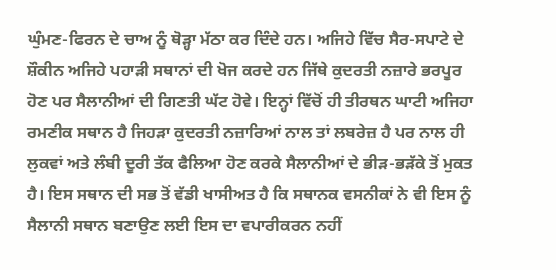ਘੁੰਮਣ-ਫਿਰਨ ਦੇ ਚਾਅ ਨੂੰ ਥੋੜ੍ਹਾ ਮੱਠਾ ਕਰ ਦਿੰਦੇ ਹਨ। ਅਜਿਹੇ ਵਿੱਚ ਸੈਰ-ਸਪਾਟੇ ਦੇ ਸ਼ੌਕੀਨ ਅਜਿਹੇ ਪਹਾੜੀ ਸਥਾਨਾਂ ਦੀ ਖੋਜ ਕਰਦੇ ਹਨ ਜਿੱਥੇ ਕੁਦਰਤੀ ਨਜ਼ਾਰੇ ਭਰਪੂਰ ਹੋਣ ਪਰ ਸੈਲਾਨੀਆਂ ਦੀ ਗਿਣਤੀ ਘੱਟ ਹੋਵੇ। ਇਨ੍ਹਾਂ ਵਿੱਚੋਂ ਹੀ ਤੀਰਥਨ ਘਾਟੀ ਅਜਿਹਾ ਰਮਣੀਕ ਸਥਾਨ ਹੈ ਜਿਹੜਾ ਕੁਦਰਤੀ ਨਜ਼ਾਰਿਆਂ ਨਾਲ ਤਾਂ ਲਬਰੇਜ਼ ਹੈ ਪਰ ਨਾਲ ਹੀ ਲੁਕਵਾਂ ਅਤੇ ਲੰਬੀ ਦੂਰੀ ਤੱਕ ਫੈਲਿਆ ਹੋਣ ਕਰਕੇ ਸੈਲਾਨੀਆਂ ਦੇ ਭੀੜ-ਭੜੱਕੇ ਤੋਂ ਮੁਕਤ ਹੈ। ਇਸ ਸਥਾਨ ਦੀ ਸਭ ਤੋਂ ਵੱਡੀ ਖਾਸੀਅਤ ਹੈ ਕਿ ਸਥਾਨਕ ਵਸਨੀਕਾਂ ਨੇ ਵੀ ਇਸ ਨੂੰ ਸੈਲਾਨੀ ਸਥਾਨ ਬਣਾਉਣ ਲਈ ਇਸ ਦਾ ਵਪਾਰੀਕਰਨ ਨਹੀਂ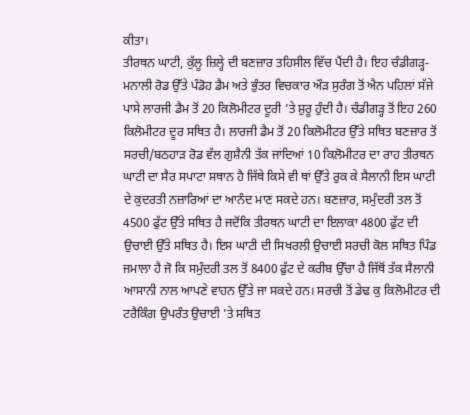ਕੀਤਾ।
ਤੀਰਥਨ ਘਾਟੀ, ਕੁੱਲੂ ਜ਼ਿਲ੍ਹੇ ਦੀ ਬਣਜ਼ਾਰ ਤਹਿਸੀਲ ਵਿੱਚ ਪੈਂਦੀ ਹੈ। ਇਹ ਚੰਡੀਗੜ੍ਹ-ਮਨਾਲੀ ਰੋਡ ਉੱਤੇ ਪੰਡੋਹ ਡੈਮ ਅਤੇ ਭੁੰਤਰ ਵਿਚਕਾਰ ਔੜ ਸੁਰੰਗ ਤੋਂ ਐਨ ਪਹਿਲਾਂ ਸੱਜੇ ਪਾਸੇ ਲਾਰਜੀ ਡੈਮ ਤੋਂ 20 ਕਿਲੋਮੀਟਰ ਦੂਰੀ ’ਤੇ ਸ਼ੁਰੂ ਹੁੰਦੀ ਹੈ। ਚੰਡੀਗੜ੍ਹ ਤੋਂ ਇਹ 260 ਕਿਲੋਮੀਟਰ ਦੂਰ ਸਥਿਤ ਹੈ। ਲਾਰਜੀ ਡੈਮ ਤੋਂ 20 ਕਿਲੋਮੀਟਰ ਉੱਤੇ ਸਥਿਤ ਬਣਜ਼ਾਰ ਤੋਂ ਸਰਚੀ/ਬਠਹਾੜ ਰੋਡ ਵੱਲ ਗੁਸ਼ੈਨੀ ਤੱਕ ਜਾਂਦਿਆਂ 10 ਕਿਲੋਮੀਟਰ ਦਾ ਰਾਹ ਤੀਰਥਨ ਘਾਟੀ ਦਾ ਸੈਰ ਸਪਾਟਾ ਸਥਾਨ ਹੈ ਜਿੱਥੇ ਕਿਸੇ ਵੀ ਥਾਂ ਉੱਤੇ ਰੁਕ ਕੇ ਸੈਲਾਨੀ ਇਸ ਘਾਟੀ ਦੇ ਕੁਦਰਤੀ ਨਜ਼ਾਰਿਆਂ ਦਾ ਆਨੰਦ ਮਾਣ ਸਕਦੇ ਹਨ। ਬਣਜ਼ਾਰ, ਸਮੁੰਦਰੀ ਤਲ ਤੋਂ 4500 ਫੁੱਟ ਉੱਤੇ ਸਥਿਤ ਹੈ ਜਦੋਂਕਿ ਤੀਰਥਨ ਘਾਟੀ ਦਾ ਇਲਾਕਾ 4800 ਫੁੱਟ ਦੀ ਉਚਾਈ ਉੱਤੇ ਸਥਿਤ ਹੈ। ਇਸ ਘਾਟੀ ਦੀ ਸਿਖਰਲੀ ਉਚਾਈ ਸਰਚੀ ਕੋਲ ਸਥਿਤ ਪਿੰਡ ਜਮਾਲਾ ਹੈ ਜੋ ਕਿ ਸਮੁੰਦਰੀ ਤਲ ਤੋਂ 8400 ਫੁੱਟ ਦੇ ਕਰੀਬ ਉੱਚਾ ਹੈ ਜਿੱਥੋਂ ਤੱਕ ਸੈਲਾਨੀ ਆਸਾਨੀ ਨਾਲ ਆਪਣੇ ਵਾਹਨ ਉੱਤੇ ਜਾ ਸਕਦੇ ਹਨ। ਸਰਚੀ ਤੋਂ ਡੇਢ ਕੁ ਕਿਲੋਮੀਟਰ ਦੀ ਟਰੈਕਿੰਗ ਉਪਰੰਤ ਉਚਾਈ ’ਤੇ ਸਥਿਤ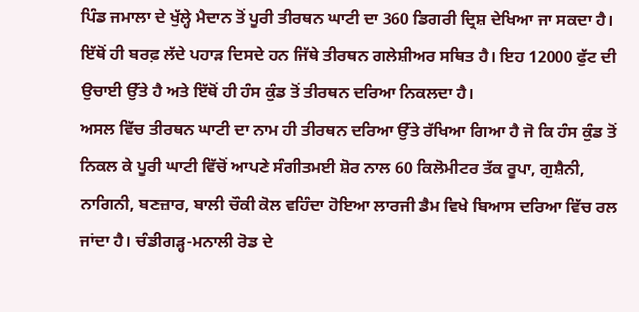ਪਿੰਡ ਜਮਾਲਾ ਦੇ ਖੁੱਲ੍ਹੇ ਮੈਦਾਨ ਤੋਂ ਪੂਰੀ ਤੀਰਥਨ ਘਾਟੀ ਦਾ 360 ਡਿਗਰੀ ਦ੍ਰਿਸ਼ ਦੇਖਿਆ ਜਾ ਸਕਦਾ ਹੈ। ਇੱਥੋਂ ਹੀ ਬਰਫ਼ ਲੱਦੇ ਪਹਾੜ ਦਿਸਦੇ ਹਨ ਜਿੱਥੇ ਤੀਰਥਨ ਗਲੇਸ਼ੀਅਰ ਸਥਿਤ ਹੈ। ਇਹ 12000 ਫੁੱਟ ਦੀ ਉਚਾਈ ਉੱਤੇ ਹੈ ਅਤੇ ਇੱਥੋਂ ਹੀ ਹੰਸ ਕੁੰਡ ਤੋਂ ਤੀਰਥਨ ਦਰਿਆ ਨਿਕਲਦਾ ਹੈ।
ਅਸਲ ਵਿੱਚ ਤੀਰਥਨ ਘਾਟੀ ਦਾ ਨਾਮ ਹੀ ਤੀਰਥਨ ਦਰਿਆ ਉੱਤੇ ਰੱਖਿਆ ਗਿਆ ਹੈ ਜੋ ਕਿ ਹੰਸ ਕੁੰਡ ਤੋਂ ਨਿਕਲ ਕੇ ਪੂਰੀ ਘਾਟੀ ਵਿੱਚੋਂ ਆਪਣੇ ਸੰਗੀਤਮਈ ਸ਼ੋਰ ਨਾਲ 60 ਕਿਲੋਮੀਟਰ ਤੱਕ ਰੂਪਾ, ਗੁਸ਼ੈਨੀ, ਨਾਗਿਨੀ, ਬਣਜ਼ਾਰ, ਬਾਲੀ ਚੌਕੀ ਕੋਲ ਵਹਿੰਦਾ ਹੋਇਆ ਲਾਰਜੀ ਡੈਮ ਵਿਖੇ ਬਿਆਸ ਦਰਿਆ ਵਿੱਚ ਰਲ ਜਾਂਦਾ ਹੈ। ਚੰਡੀਗੜ੍ਹ-ਮਨਾਲੀ ਰੋਡ ਦੇ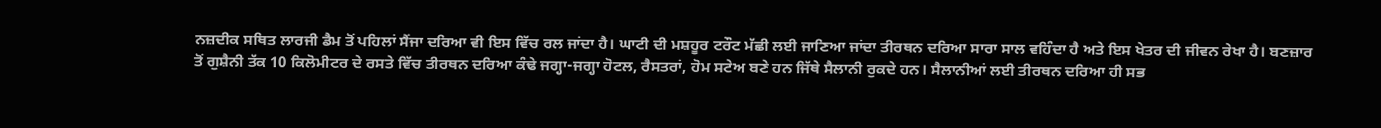ਨਜ਼ਦੀਕ ਸਥਿਤ ਲਾਰਜੀ ਡੈਮ ਤੋਂ ਪਹਿਲਾਂ ਸੈਂਜਾ ਦਰਿਆ ਵੀ ਇਸ ਵਿੱਚ ਰਲ ਜਾਂਦਾ ਹੈ। ਘਾਟੀ ਦੀ ਮਸ਼ਹੂਰ ਟਰੌਟ ਮੱਛੀ ਲਈ ਜਾਣਿਆ ਜਾਂਦਾ ਤੀਰਥਨ ਦਰਿਆ ਸਾਰਾ ਸਾਲ ਵਹਿੰਦਾ ਹੈ ਅਤੇ ਇਸ ਖੇਤਰ ਦੀ ਜੀਵਨ ਰੇਖਾ ਹੈ। ਬਣਜ਼ਾਰ ਤੋਂ ਗੁਸ਼ੈਨੀ ਤੱਕ 10 ਕਿਲੋਮੀਟਰ ਦੇ ਰਸਤੇ ਵਿੱਚ ਤੀਰਥਨ ਦਰਿਆ ਕੰਢੇ ਜਗ੍ਹਾ-ਜਗ੍ਹਾ ਹੋਟਲ, ਰੈਸਤਰਾਂ, ਹੋਮ ਸਟੇਅ ਬਣੇ ਹਨ ਜਿੱਥੇ ਸੈਲਾਨੀ ਰੁਕਦੇ ਹਨ। ਸੈਲਾਨੀਆਂ ਲਈ ਤੀਰਥਨ ਦਰਿਆ ਹੀ ਸਭ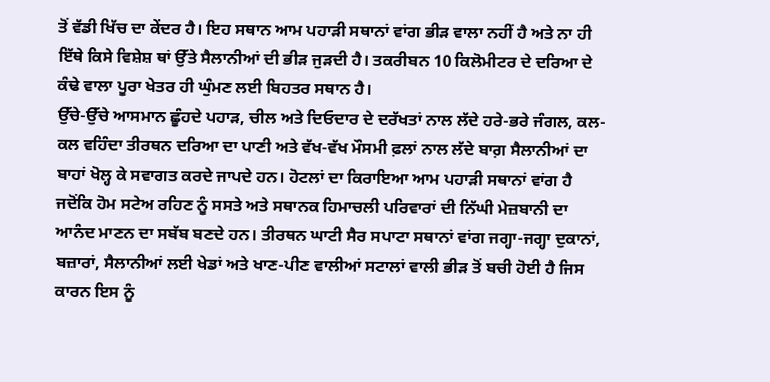ਤੋਂ ਵੱਡੀ ਖਿੱਚ ਦਾ ਕੇਂਦਰ ਹੈ। ਇਹ ਸਥਾਨ ਆਮ ਪਹਾੜੀ ਸਥਾਨਾਂ ਵਾਂਗ ਭੀੜ ਵਾਲਾ ਨਹੀਂ ਹੈ ਅਤੇ ਨਾ ਹੀ ਇੱਥੇ ਕਿਸੇ ਵਿਸ਼ੇਸ਼ ਥਾਂ ਉੱਤੇ ਸੈਲਾਨੀਆਂ ਦੀ ਭੀੜ ਜੁੜਦੀ ਹੈ। ਤਕਰੀਬਨ 10 ਕਿਲੋਮੀਟਰ ਦੇ ਦਰਿਆ ਦੇ ਕੰਢੇ ਵਾਲਾ ਪੂਰਾ ਖੇਤਰ ਹੀ ਘੁੰਮਣ ਲਈ ਬਿਹਤਰ ਸਥਾਨ ਹੈ।
ਉੱਚੇ-ਉੱਚੇ ਆਸਮਾਨ ਛੂੰਹਦੇ ਪਹਾੜ, ਚੀਲ ਅਤੇ ਦਿਓਦਾਰ ਦੇ ਦਰੱਖਤਾਂ ਨਾਲ ਲੱਦੇ ਹਰੇ-ਭਰੇ ਜੰਗਲ, ਕਲ-ਕਲ ਵਹਿੰਦਾ ਤੀਰਥਨ ਦਰਿਆ ਦਾ ਪਾਣੀ ਅਤੇ ਵੱਖ-ਵੱਖ ਮੌਸਮੀ ਫ਼ਲਾਂ ਨਾਲ ਲੱਦੇ ਬਾਗ਼ ਸੈਲਾਨੀਆਂ ਦਾ ਬਾਹਾਂ ਖੋਲ੍ਹ ਕੇ ਸਵਾਗਤ ਕਰਦੇ ਜਾਪਦੇ ਹਨ। ਹੋਟਲਾਂ ਦਾ ਕਿਰਾਇਆ ਆਮ ਪਹਾੜੀ ਸਥਾਨਾਂ ਵਾਂਗ ਹੈ ਜਦੋਂਕਿ ਹੋਮ ਸਟੇਅ ਰਹਿਣ ਨੂੰ ਸਸਤੇ ਅਤੇ ਸਥਾਨਕ ਹਿਮਾਚਲੀ ਪਰਿਵਾਰਾਂ ਦੀ ਨਿੱਘੀ ਮੇਜ਼ਬਾਨੀ ਦਾ ਆਨੰਦ ਮਾਣਨ ਦਾ ਸਬੱਬ ਬਣਦੇ ਹਨ। ਤੀਰਥਨ ਘਾਟੀ ਸੈਰ ਸਪਾਟਾ ਸਥਾਨਾਂ ਵਾਂਗ ਜਗ੍ਹਾ-ਜਗ੍ਹਾ ਦੁਕਾਨਾਂ, ਬਜ਼ਾਰਾਂ, ਸੈਲਾਨੀਆਂ ਲਈ ਖੇਡਾਂ ਅਤੇ ਖਾਣ-ਪੀਣ ਵਾਲੀਆਂ ਸਟਾਲਾਂ ਵਾਲੀ ਭੀੜ ਤੋਂ ਬਚੀ ਹੋਈ ਹੈ ਜਿਸ ਕਾਰਨ ਇਸ ਨੂੰ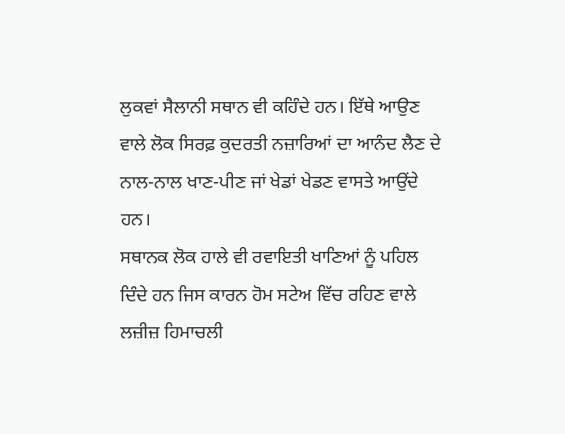ਲੁਕਵਾਂ ਸੈਲਾਨੀ ਸਥਾਨ ਵੀ ਕਹਿੰਦੇ ਹਨ। ਇੱਥੇ ਆਉਣ ਵਾਲੇ ਲੋਕ ਸਿਰਫ਼ ਕੁਦਰਤੀ ਨਜ਼ਾਰਿਆਂ ਦਾ ਆਨੰਦ ਲੈਣ ਦੇ ਨਾਲ-ਨਾਲ ਖਾਣ-ਪੀਣ ਜਾਂ ਖੇਡਾਂ ਖੇਡਣ ਵਾਸਤੇ ਆਉਂਦੇ ਹਨ।
ਸਥਾਨਕ ਲੋਕ ਹਾਲੇ ਵੀ ਰਵਾਇਤੀ ਖਾਣਿਆਂ ਨੂੰ ਪਹਿਲ ਦਿੰਦੇ ਹਨ ਜਿਸ ਕਾਰਨ ਹੋਮ ਸਟੇਅ ਵਿੱਚ ਰਹਿਣ ਵਾਲੇ ਲਜ਼ੀਜ਼ ਹਿਮਾਚਲੀ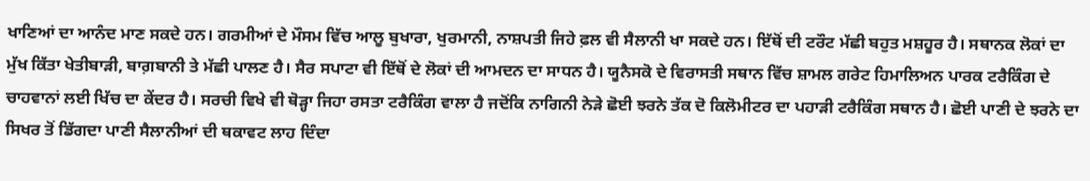ਖਾਣਿਆਂ ਦਾ ਆਨੰਦ ਮਾਣ ਸਕਦੇ ਹਨ। ਗਰਮੀਆਂ ਦੇ ਮੌਸਮ ਵਿੱਚ ਆਲੂ ਬੁਖਾਰਾ, ਖੁਰਮਾਨੀ, ਨਾਸ਼ਪਤੀ ਜਿਹੇ ਫ਼ਲ ਵੀ ਸੈਲਾਨੀ ਖਾ ਸਕਦੇ ਹਨ। ਇੱਥੋਂ ਦੀ ਟਰੌਟ ਮੱਛੀ ਬਹੁਤ ਮਸ਼ਹੂਰ ਹੈ। ਸਥਾਨਕ ਲੋਕਾਂ ਦਾ ਮੁੱਖ ਕਿੱਤਾ ਖੇਤੀਬਾੜੀ, ਬਾਗ਼ਬਾਨੀ ਤੇ ਮੱਛੀ ਪਾਲਣ ਹੈ। ਸੈਰ ਸਪਾਟਾ ਵੀ ਇੱਥੋਂ ਦੇ ਲੋਕਾਂ ਦੀ ਆਮਦਨ ਦਾ ਸਾਧਨ ਹੈ। ਯੂਨੈਸਕੋ ਦੇ ਵਿਰਾਸਤੀ ਸਥਾਨ ਵਿੱਚ ਸ਼ਾਮਲ ਗਰੇਟ ਹਿਮਾਲਿਅਨ ਪਾਰਕ ਟਰੈਕਿੰਗ ਦੇ ਚਾਹਵਾਨਾਂ ਲਈ ਖਿੱਚ ਦਾ ਕੇਂਦਰ ਹੈ। ਸਰਚੀ ਵਿਖੇ ਵੀ ਥੋੜ੍ਹਾ ਜਿਹਾ ਰਸਤਾ ਟਰੈਕਿੰਗ ਵਾਲਾ ਹੈ ਜਦੋਂਕਿ ਨਾਗਿਨੀ ਨੇੜੇ ਛੋਈ ਝਰਨੇ ਤੱਕ ਦੋ ਕਿਲੋਮੀਟਰ ਦਾ ਪਹਾੜੀ ਟਰੈਕਿੰਗ ਸਥਾਨ ਹੈ। ਛੋਈ ਪਾਣੀ ਦੇ ਝਰਨੇ ਦਾ ਸਿਖਰ ਤੋਂ ਡਿੱਗਦਾ ਪਾਣੀ ਸੈਲਾਨੀਆਂ ਦੀ ਥਕਾਵਟ ਲਾਹ ਦਿੰਦਾ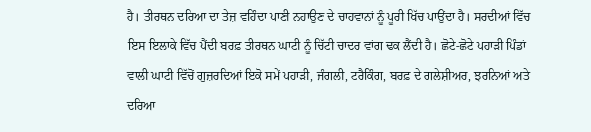ਹੈ। ਤੀਰਥਨ ਦਰਿਆ ਦਾ ਤੇਜ਼ ਵਹਿੰਦਾ ਪਾਣੀ ਨਹਾਉਣ ਦੇ ਚਾਹਵਾਨਾਂ ਨੂੰ ਪੂਰੀ ਖਿੱਚ ਪਾਉਂਦਾ ਹੈ। ਸਰਦੀਆਂ ਵਿੱਚ ਇਸ ਇਲਾਕੇ ਵਿੱਚ ਪੈਂਦੀ ਬਰਫ਼ ਤੀਰਥਨ ਘਾਟੀ ਨੂੰ ਚਿੱਟੀ ਚਾਦਰ ਵਾਂਗ ਢਕ ਲੈਂਦੀ ਹੈ। ਛੋਟੇ-ਛੋਟੇ ਪਹਾੜੀ ਪਿੰਡਾਂ ਵਾਲੀ ਘਾਟੀ ਵਿੱਚੋਂ ਗੁਜ਼ਰਦਿਆਂ ਇਕੋ ਸਮੇਂ ਪਹਾੜੀ, ਜੰਗਲੀ, ਟਰੈਕਿੰਗ, ਬਰਫ਼ ਦੇ ਗਲੇਸ਼ੀਅਰ, ਝਰਨਿਆਂ ਅਤੇ ਦਰਿਆ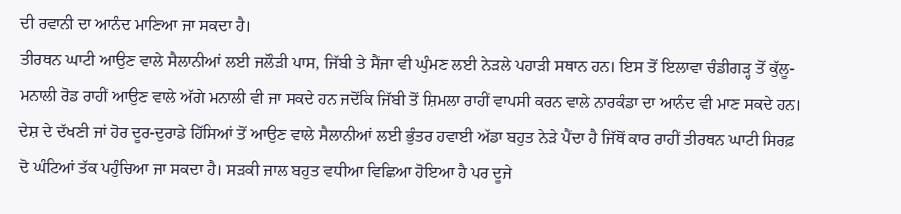ਦੀ ਰਵਾਨੀ ਦਾ ਆਨੰਦ ਮਾਣਿਆ ਜਾ ਸਕਦਾ ਹੈ।
ਤੀਰਥਨ ਘਾਟੀ ਆਉਣ ਵਾਲੇ ਸੈਲਾਨੀਆਂ ਲਈ ਜਲੌੜੀ ਪਾਸ, ਜਿੱਬੀ ਤੇ ਸੈਂਜਾ ਵੀ ਘੁੰਮਣ ਲਈ ਨੇੜਲੇ ਪਹਾੜੀ ਸਥਾਨ ਹਨ। ਇਸ ਤੋਂ ਇਲਾਵਾ ਚੰਡੀਗੜ੍ਹ ਤੋਂ ਕੁੱਲੂ-ਮਨਾਲੀ ਰੋਡ ਰਾਹੀਂ ਆਉਣ ਵਾਲੇ ਅੱਗੇ ਮਨਾਲੀ ਵੀ ਜਾ ਸਕਦੇ ਹਨ ਜਦੋਂਕਿ ਜਿੱਬੀ ਤੋਂ ਸ਼ਿਮਲਾ ਰਾਹੀਂ ਵਾਪਸੀ ਕਰਨ ਵਾਲੇ ਨਾਰਕੰਡਾ ਦਾ ਆਨੰਦ ਵੀ ਮਾਣ ਸਕਦੇ ਹਨ। ਦੇਸ਼ ਦੇ ਦੱਖਣੀ ਜਾਂ ਹੋਰ ਦੂਰ-ਦੁਰਾਡੇ ਹਿੱਸਿਆਂ ਤੋਂ ਆਉਣ ਵਾਲੇ ਸੈਲਾਨੀਆਂ ਲਈ ਭੁੰਤਰ ਹਵਾਈ ਅੱਡਾ ਬਹੁਤ ਨੇੜੇ ਪੈਂਦਾ ਹੈ ਜਿੱਥੋਂ ਕਾਰ ਰਾਹੀਂ ਤੀਰਥਨ ਘਾਟੀ ਸਿਰਫ਼ ਦੋ ਘੰਟਿਆਂ ਤੱਕ ਪਹੁੰਚਿਆ ਜਾ ਸਕਦਾ ਹੈ। ਸੜਕੀ ਜਾਲ ਬਹੁਤ ਵਧੀਆ ਵਿਛਿਆ ਹੋਇਆ ਹੈ ਪਰ ਦੂਜੇ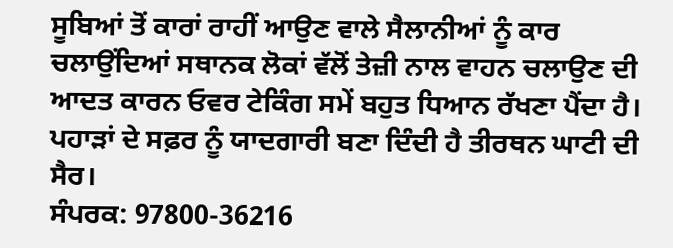ਸੂਬਿਆਂ ਤੋਂ ਕਾਰਾਂ ਰਾਹੀਂ ਆਉਣ ਵਾਲੇ ਸੈਲਾਨੀਆਂ ਨੂੰ ਕਾਰ ਚਲਾਉਂਦਿਆਂ ਸਥਾਨਕ ਲੋਕਾਂ ਵੱਲੋਂ ਤੇਜ਼ੀ ਨਾਲ ਵਾਹਨ ਚਲਾਉਣ ਦੀ ਆਦਤ ਕਾਰਨ ਓਵਰ ਟੇਕਿੰਗ ਸਮੇਂ ਬਹੁਤ ਧਿਆਨ ਰੱਖਣਾ ਪੈਂਦਾ ਹੈ। ਪਹਾੜਾਂ ਦੇ ਸਫ਼ਰ ਨੂੰ ਯਾਦਗਾਰੀ ਬਣਾ ਦਿੰਦੀ ਹੈ ਤੀਰਥਨ ਘਾਟੀ ਦੀ ਸੈਰ।
ਸੰਪਰਕ: 97800-36216